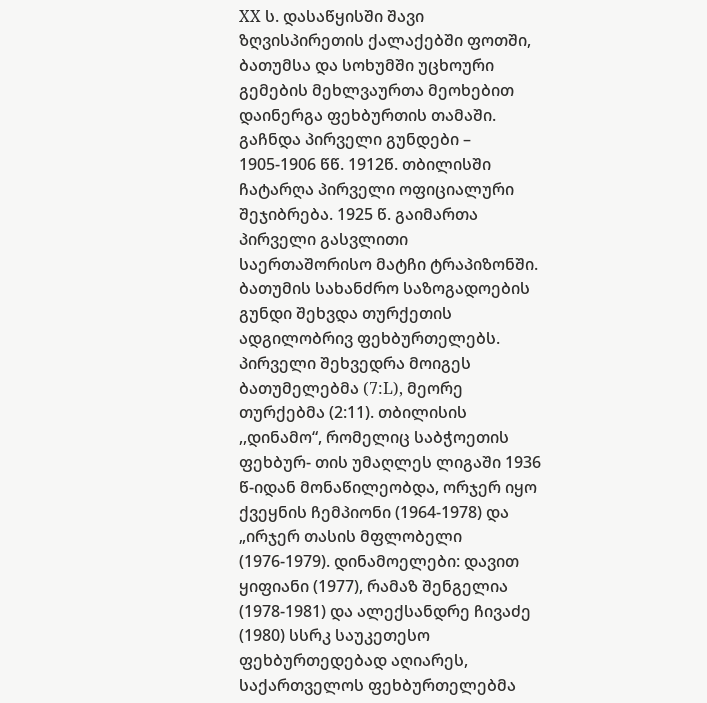XX ს. დასაწყისში შავი ზღვისპირეთის ქალაქებში ფოთში, ბათუმსა და სოხუმში უცხოური გემების მეხლვაურთა მეოხებით დაინერგა ფეხბურთის თამაში. გაჩნდა პირველი გუნდები – 1905-1906 წწ. 1912წ. თბილისში ჩატარღა პირველი ოფიციალური შეჯიბრება. 1925 წ. გაიმართა პირველი გასვლითი საერთაშორისო მატჩი ტრაპიზონში. ბათუმის სახანძრო საზოგადოების გუნდი შეხვდა თურქეთის ადგილობრივ ფეხბურთელებს. პირველი შეხვედრა მოიგეს ბათუმელებმა (7:L), მეორე თურქებმა (2:11). თბილისის ,,დინამო“, რომელიც საბჭოეთის ფეხბურ- თის უმაღლეს ლიგაში 1936 წ-იდან მონაწილეობდა, ორჯერ იყო ქვეყნის ჩემპიონი (1964-1978) და „ირჯერ თასის მფლობელი (1976-1979). დინამოელები: დავით ყიფიანი (1977), რამაზ შენგელია (1978-1981) და ალექსანდრე ჩივაძე (1980) სსრკ საუკეთესო ფეხბურთედებად აღიარეს, საქართველოს ფეხბურთელებმა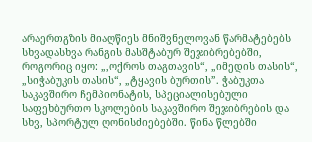არაერთგზის მიაღწიეს მნიშვნელოვან წარმატებებს სხვადასხვა რანგის მასშტაბურ შეჯიბრებებში, როგორიც იყო: „,ოქროს თაგთავის“, „იმედის თასის“, „სიჭაბუკის თასის“, „ტყავის ბურთის”. ჭაბუკთა საკავშირო ჩემპიონატის, სპეციალისებული საფეხბურთო სკოლების საკავშირო შეჯიბრების და სხვ, სპორტულ ღონისძიებებში. წინა წლებში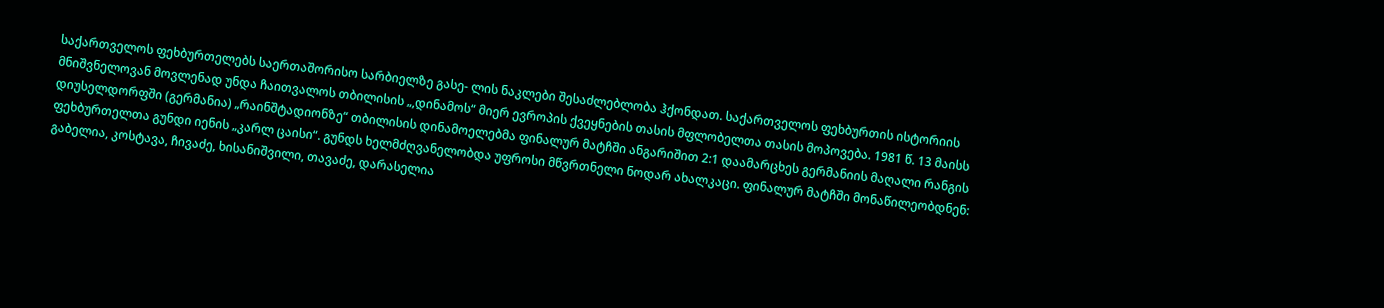საქართველოს ფეხბურთელებს საერთაშორისო სარბიელზე გასე- ლის ნაკლები შესაძლებლობა ჰქონდათ. საქართველოს ფეხბურთის ისტორიის მნიშვნელოვან მოვლენად უნდა ჩაითვალოს თბილისის „,დინამოს“ მიერ ევროპის ქვეყნების თასის მფლობელთა თასის მოპოვება. 1981 წ. 13 მაისს დიუსელდორფში (გერმანია) „რაინშტადიონზე“ თბილისის დინამოელებმა ფინალურ მატჩში ანგარიშით 2:1 დაამარცხეს გერმანიის მაღალი რანგის ფეხბურთელთა გუნდი იენის „კარლ ცაისი“. გუნდს ხელმძღვანელობდა უფროსი მწვრთნელი ნოდარ ახალკაცი. ფინალურ მატჩში მონაწილეობდნენ: გაბელია, კოსტავა, ჩივაძე, ხისანიშვილი, თავაძე, დარასელია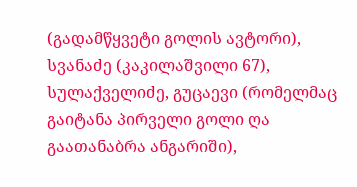(გადამწყვეტი გოლის ავტორი), სვანაძე (კაკილაშვილი 67), სულაქველიძე, გუცაევი (რომელმაც გაიტანა პირველი გოლი ღა გაათანაბრა ანგარიში),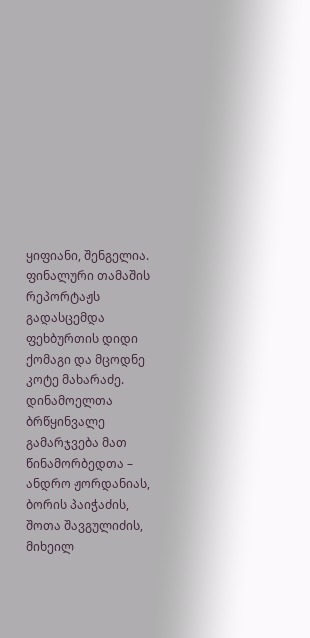ყიფიანი, შენგელია. ფინალური თამაშის რეპორტაჟს გადასცემდა ფეხბურთის დიდი ქომაგი და მცოდნე კოტე მახარაძე. დინამოელთა ბრწყინვალე გამარჯვება მათ წინამორბედთა – ანდრო ჟორდანიას, ბორის პაიჭაძის, შოთა შავგულიძის, მიხეილ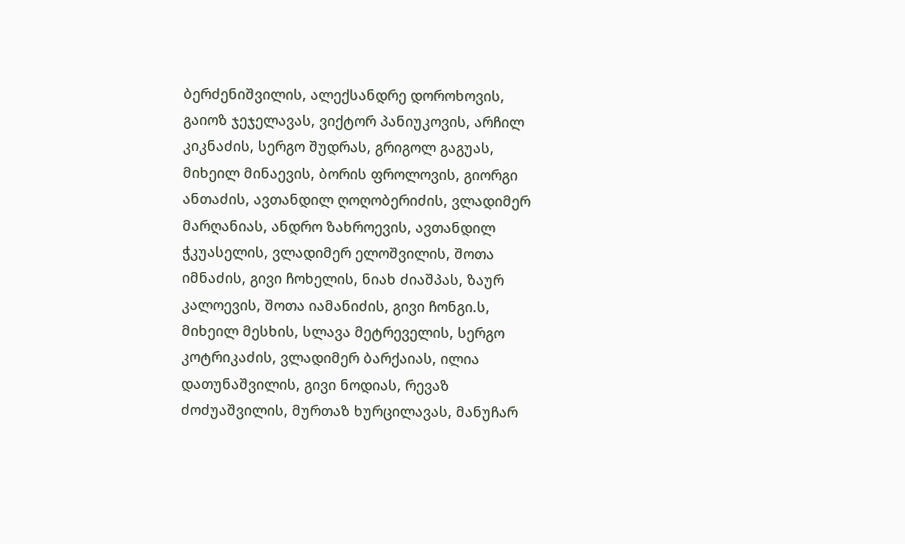ბერძენიშვილის, ალექსანდრე დოროხოვის, გაიოზ ჯეჯელავას, ვიქტორ პანიუკოვის, არჩილ კიკნაძის, სერგო შუდრას, გრიგოლ გაგუას, მიხეილ მინაევის, ბორის ფროლოვის, გიორგი ანთაძის, ავთანდილ ღოღობერიძის, ვლადიმერ მარღანიას, ანდრო ზახროევის, ავთანდილ ჭკუასელის, ვლადიმერ ელოშვილის, შოთა იმნაძის, გივი ჩოხელის, ნიახ ძიაშპას, ზაურ კალოევის, შოთა იამანიძის, გივი ჩონგი.ს, მიხეილ მესხის, სლავა მეტრეველის, სერგო კოტრიკაძის, ვლადიმერ ბარქაიას, ილია დათუნაშვილის, გივი ნოდიას, რევაზ ძოძუაშვილის, მურთაზ ხურცილავას, მანუჩარ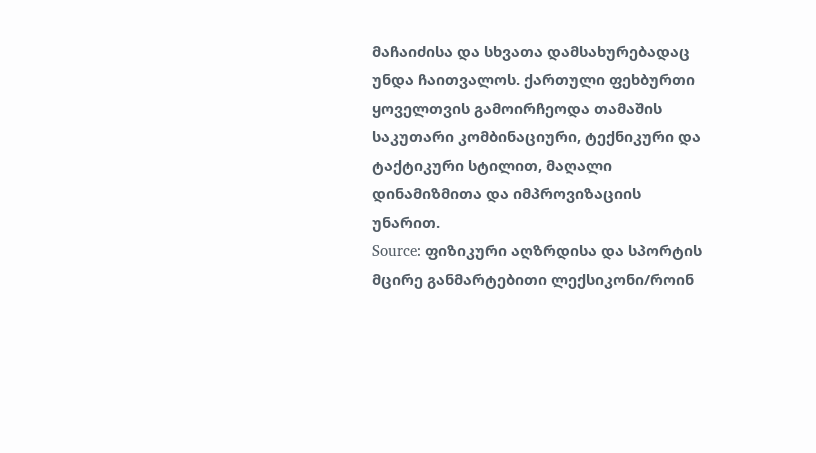მაჩაიძისა და სხვათა დამსახურებადაც უნდა ჩაითვალოს. ქართული ფეხბურთი ყოველთვის გამოირჩეოდა თამაშის საკუთარი კომბინაციური, ტექნიკური და ტაქტიკური სტილით, მაღალი დინამიზმითა და იმპროვიზაციის უნარით.
Source: ფიზიკური აღზრდისა და სპორტის მცირე განმარტებითი ლექსიკონი/როინ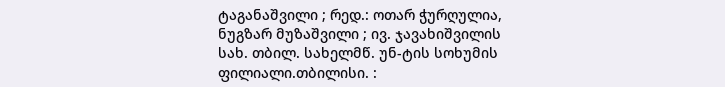ტაგანაშვილი ; რედ.: ოთარ ჭურღულია, ნუგზარ მუზაშვილი ; ივ. ჯავახიშვილის სახ. თბილ. სახელმწ. უნ-ტის სოხუმის ფილიალი.თბილისი. :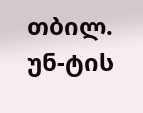თბილ. უნ-ტის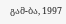გამ-ბა, 1997